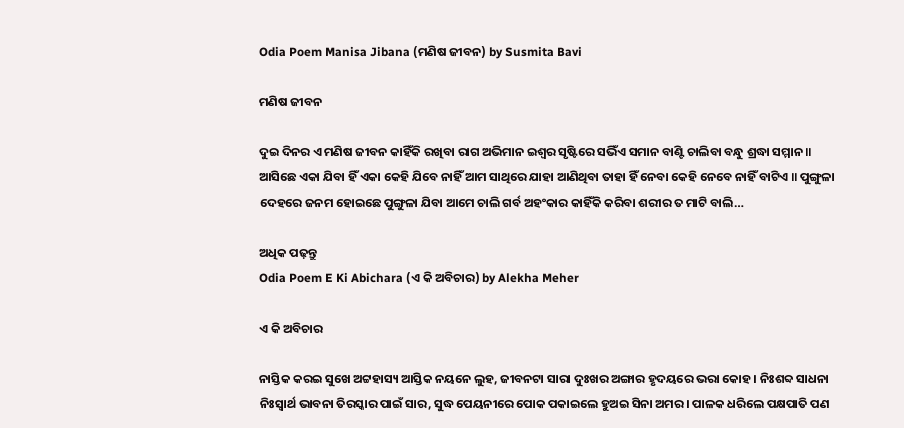Odia Poem Manisa Jibana (ମଣିଷ ଜୀବନ) by Susmita Bavi

ମଣିଷ ଜୀବନ

ଦୁଇ ଦିନର ଏ ମଣିଷ ଜୀବନ କାହିଁକି ରଖିବା ରାଗ ଅଭିମାନ ଇଶ୍ୱର ସୃଷ୍ଟିରେ ସଭିଁଏ ସମାନ ବାଣ୍ଟି ଚାଲିବା ବନ୍ଧୁ ଶ୍ରଦ୍ଧା ସମ୍ମାନ ॥ ଆସିଛେ ଏକା ଯିବା ହିଁ ଏକା କେହି ଯିବେ ନାହିଁ ଆମ ସାଥିରେ ଯାହା ଆଣିଥିବା ତାହା ହିଁ ନେବା କେହି ନେବେ ନାହିଁ ବାଟିଏ ॥ ପୁଙ୍ଗୁଳା ଦେହରେ ଜନମ ହୋଇଛେ ପୁଙ୍ଗୁଳା ଯିବା ଆମେ ଚାଲି ଗର୍ବ ଅହଂକାର କାହିଁକି କରିବା ଶରୀର ତ ମାଟି ବାଲି…

ଅଧିକ ପଢ଼ନ୍ତୁ
Odia Poem E Ki Abichara (ଏ କି ଅବିଚାର) by Alekha Meher

ଏ କି ଅବିଚାର

ନାସ୍ତିକ କରଇ ସୁଖେ ଅଟ୍ଟହାସ୍ୟ ଆସ୍ତିକ ନୟନେ ଲୁହ, ଜୀବନଟା ସାରା ଦୁଃଖର ଅଙ୍ଗାର ହୃଦୟରେ ଭରା କୋହ । ନିଃଶବ୍ଦ ସାଧନା ନିଃସ୍ୱାର୍ଥ ଭାବନା ତିରସ୍କାର ପାଇଁ ସାର, ସୁଦ୍ଧ ପେୟନୀରେ ପୋକ ପକାଇଲେ ହୁଅଇ ସିନା ଅମର । ପାଳକ ଧରିଲେ ପକ୍ଷପାତି ପଣ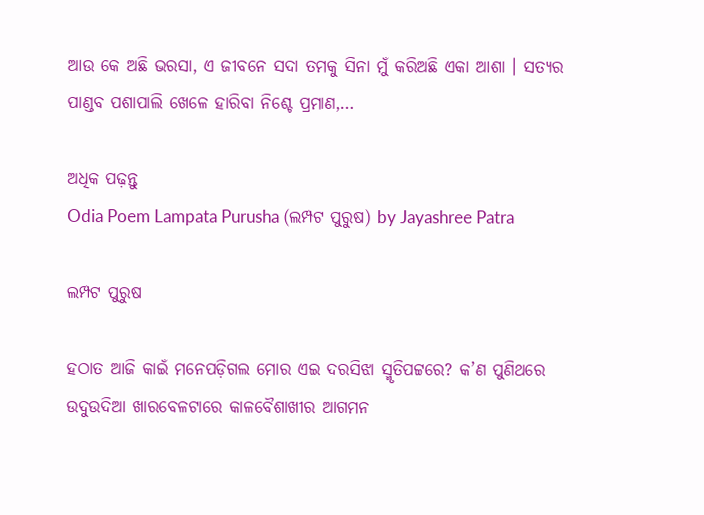ଆଉ କେ ଅଛି ଭରସା, ଏ ଜୀବନେ ସଦା ତମକୁ ସିନା ମୁଁ କରିଅଛି ଏକା ଆଶା । ସତ୍ୟର ପାଣ୍ଡବ ପଶାପାଲି ଖେଳେ ହାରିବା ନିଶ୍ଚେ ପ୍ରମାଣ,…

ଅଧିକ ପଢ଼ନ୍ତୁ
Odia Poem Lampata Purusha (ଲମ୍ପଟ ପୁରୁଷ) by Jayashree Patra

ଲମ୍ପଟ ପୁରୁଷ

ହଠାତ ଆଜି କାଇଁ ମନେପଡ଼ିଗଲ ମୋର ଏଇ ଦରସିଝା ସ୍ମୃତିପଟ୍ଟରେ? କ’ଣ ପୁଣିଥରେ ଉଦୁଉଦିଆ ଖାରବେଳଟାରେ କାଳବୈଶାଖୀର ଆଗମନ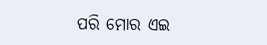ପରି ମୋର ଏଇ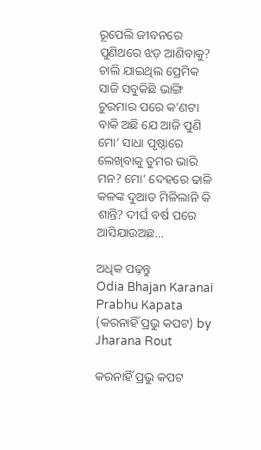ରୂପେଲି ଜୀବନରେ ପୁଣିଥରେ ଝଡ଼ ଆଣିବାକୁ? ଚାଲି ଯାଇଥିଲ ପ୍ରେମିକ ସାଜି ସବୁକିଛି ଭାଙ୍ଗି ଚୁରମାର ପରେ କ’ଣଟା ବାକି ଅଛି ଯେ ଆଜି ପୁଣି ମୋ’ ସାଧା ପୃଷ୍ଠାରେ ଲେଖିବାକୁ ତୁମର ଭାରି ମନ? ମୋ’ ଦେହରେ ଢାଳି କଳଙ୍କ ଦୁଆତ ମିଳିଲାନି କି ଶାନ୍ତି? ଦୀର୍ଘ ବର୍ଷ ପରେ ଆସିଯାଉଅଛ…

ଅଧିକ ପଢ଼ନ୍ତୁ
Odia Bhajan Karanai Prabhu Kapata (କରନାହିଁ ପ୍ରଭୁ କପଟ) by Jharana Rout

କରନାହିଁ ପ୍ରଭୁ କପଟ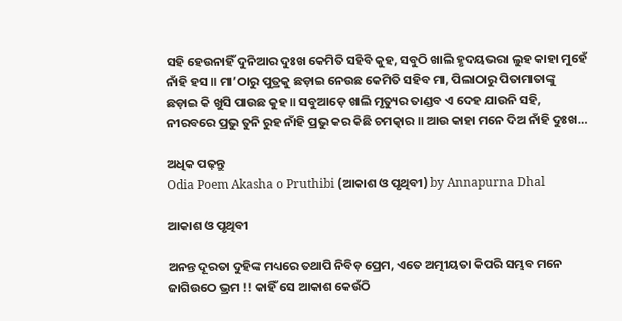ସହି ହେଉନାହିଁ ଦୁନିଆର ଦୁଃଖ କେମିତି ସହିବି କୁହ, ସବୁଠି ଖାଲି ହୃଦୟଭରା ଲୁହ କାହା ମୁହେଁ ନାଁହି ହସ ॥ ମା’ଠାରୁ ପୁତ୍ରକୁ ଛଡ଼ାଇ ନେଉଛ କେମିତି ସହିବ ମା, ପିଲାଠାରୁ ପିତାମାତାଙ୍କୁ ଛଡ଼ାଇ କି ଖୁସି ପାଉଛ କୁହ ॥ ସବୁଆଡ଼େ ଖାଲି ମୃତ୍ୟୁର ତାଣ୍ଡବ ଏ ଦେହ ଯାଉନି ସହି, ନୀରବରେ ପ୍ରଭୁ ତୁନି ରୁହ ନାଁହି ପ୍ରଭୁ କର କିଛି ଚମତ୍କାର ॥ ଆଉ କାହା ମନେ ଦିଅ ନାଁହି ଦୁଃଖ…

ଅଧିକ ପଢ଼ନ୍ତୁ
Odia Poem Akasha o Pruthibi (ଆକାଶ ଓ ପୃଥିବୀ) by Annapurna Dhal

ଆକାଶ ଓ ପୃଥିବୀ

ଅନନ୍ତ ଦୂରତା ଦୁହିଙ୍କ ମଧ୍ୟରେ ତଥାପି ନିବିଡ଼ ପ୍ରେମ, ଏତେ ଅତ୍ମୀୟତା କିପରି ସମ୍ଭବ ମନେ ଜାଗିଉଠେ ଭ୍ରମ !! କାହିଁ ସେ ଆକାଶ କେଉଁଠି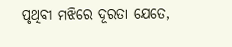ପୃଥିବୀ ମଝିରେ ଦୂରତା ଯେତେ,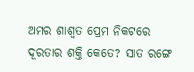ଅମର ଶାଶ୍ୱତ ପ୍ରେମ ନିକଟରେ ଦୂରତାର ଶକ୍ତି କେତେ? ସାତ ରଙ୍ଗେ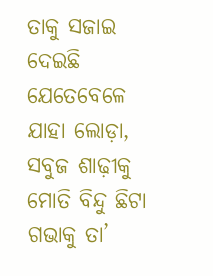ତାକୁ ସଜାଇ ଦେଇଛି ଯେତେବେଳେ ଯାହା ଲୋଡ଼ା, ସବୁଜ ଶାଢ଼ୀକୁ ମୋତି ବିନ୍ଦୁ ଛିଟା ଗଭାକୁ ତା’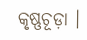କୃଷ୍ଣଚୂଡ଼ା ।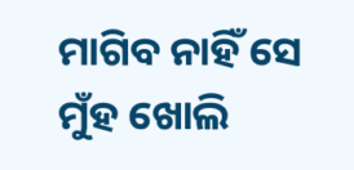ମାଗିବ ନାହିଁ ସେ ମୁଁହ ଖୋଲି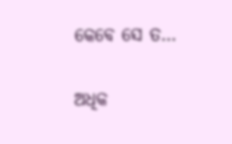କେବେ ସେ ତ…

ଅଧିକ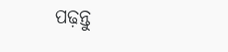ପଢ଼ନ୍ତୁ